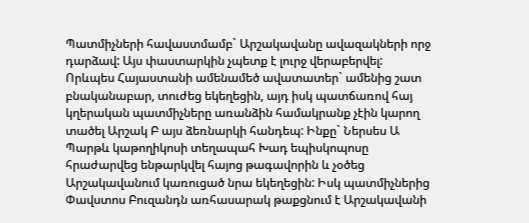Պատմիչների հավաստմամբ` Արշակավանը ավազակների որջ դարձավ: Այս փաստարկին չպետք է լուրջ վերաբերվել: Որևպես Հայաստանի ամենամեծ ավատատեր` ամենից շատ բնականաբար, տուժեց եկեղեցին, այդ իսկ պատճառով հայ կղերական պատմիչները առանձին համակրանք չէին կարող տածել Արշակ Բ այս ձեռնարկի հանդեպ: Ինքը` Ներսես Ա Պարթև կաթողիկոսի տեղապահ Խադ եպիսկոպոսը հրաժարվեց ենթարկվել հայոց թագավորին և չօծեց Արշակավանում կառուցած նրա եկեղեցին: Իսկ պատմիչներից Փավստոս Բուզանդն առհասարակ թաքցնում է Արշակավանի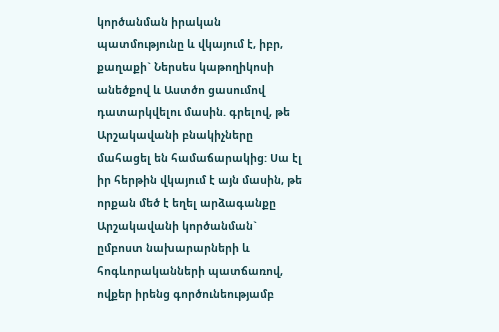կործանման իրական պատմությունը և վկայում է, իբր, քաղաքի` Ներսես կաթողիկոսի անեծքով և Աստծո ցասումով դատարկվելու մասին. գրելով, թե Արշակավանի բնակիչները մահացել են համաճարակից: Սա էլ իր հերթին վկայում է այն մասին, թե որքան մեծ է եղել արձագանքը Արշակավանի կործանման` ըմբոստ նախարարների և հոգևորականների պատճառով, ովքեր իրենց գործունեությամբ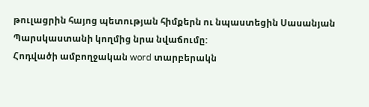թուլացրին հայոց պետության հիմքերն ու նպաստեցին Սասանյան Պարսկաստանի կողմից նրա նվաճումը:
Հոդվածի ամբողջական word տարբերակն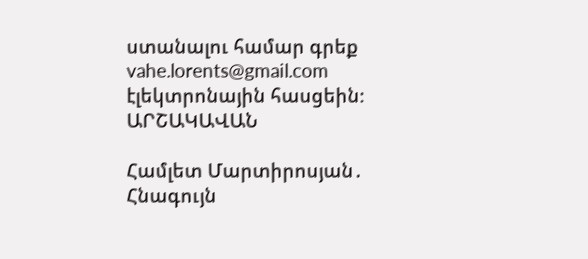ստանալու համար գրեք vahe.lorents@gmail.com էլեկտրոնային հասցեին։
ԱՐՇԱԿԱՎԱՆ

Համլետ Մարտիրոսյան․ Հնագույն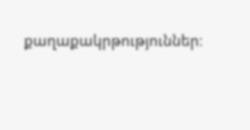քաղաքակրթություններ։